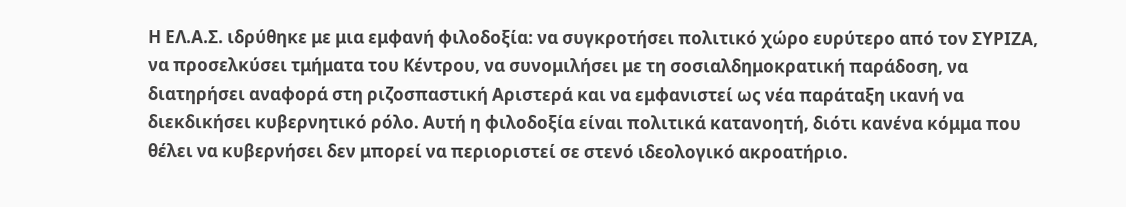Η ΕΛ.Α.Σ. ιδρύθηκε με μια εμφανή φιλοδοξία: να συγκροτήσει πολιτικό χώρο ευρύτερο από τον ΣΥΡΙΖΑ, να προσελκύσει τμήματα του Κέντρου, να συνομιλήσει με τη σοσιαλδημοκρατική παράδοση, να διατηρήσει αναφορά στη ριζοσπαστική Αριστερά και να εμφανιστεί ως νέα παράταξη ικανή να διεκδικήσει κυβερνητικό ρόλο. Αυτή η φιλοδοξία είναι πολιτικά κατανοητή, διότι κανένα κόμμα που θέλει να κυβερνήσει δεν μπορεί να περιοριστεί σε στενό ιδεολογικό ακροατήριο.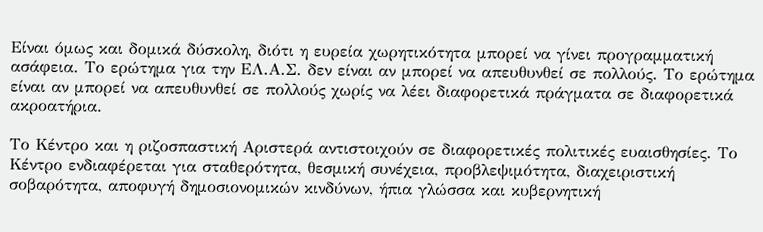Είναι όμως και δομικά δύσκολη, διότι η ευρεία χωρητικότητα μπορεί να γίνει προγραμματική ασάφεια. Το ερώτημα για την ΕΛ.Α.Σ. δεν είναι αν μπορεί να απευθυνθεί σε πολλούς. Το ερώτημα είναι αν μπορεί να απευθυνθεί σε πολλούς χωρίς να λέει διαφορετικά πράγματα σε διαφορετικά ακροατήρια.

Το Κέντρο και η ριζοσπαστική Αριστερά αντιστοιχούν σε διαφορετικές πολιτικές ευαισθησίες. Το Κέντρο ενδιαφέρεται για σταθερότητα, θεσμική συνέχεια, προβλεψιμότητα, διαχειριστική σοβαρότητα, αποφυγή δημοσιονομικών κινδύνων, ήπια γλώσσα και κυβερνητική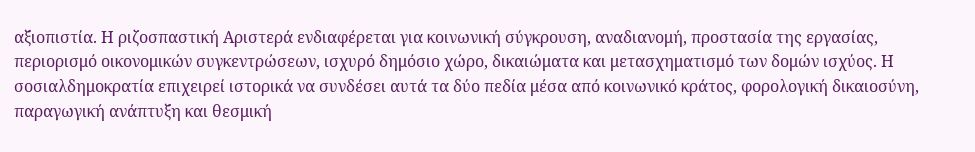αξιοπιστία. Η ριζοσπαστική Αριστερά ενδιαφέρεται για κοινωνική σύγκρουση, αναδιανομή, προστασία της εργασίας, περιορισμό οικονομικών συγκεντρώσεων, ισχυρό δημόσιο χώρο, δικαιώματα και μετασχηματισμό των δομών ισχύος. Η σοσιαλδημοκρατία επιχειρεί ιστορικά να συνδέσει αυτά τα δύο πεδία μέσα από κοινωνικό κράτος, φορολογική δικαιοσύνη, παραγωγική ανάπτυξη και θεσμική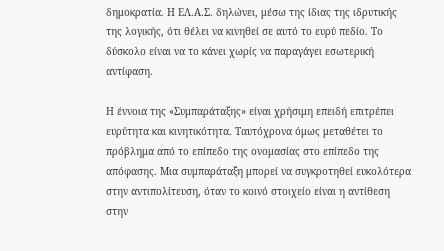δημοκρατία. Η ΕΛ.Α.Σ. δηλώνει, μέσω της ίδιας της ιδρυτικής της λογικής, ότι θέλει να κινηθεί σε αυτό το ευρύ πεδίο. Το δύσκολο είναι να το κάνει χωρίς να παραγάγει εσωτερική αντίφαση.

Η έννοια της «Συμπαράταξης» είναι χρήσιμη επειδή επιτρέπει ευρύτητα και κινητικότητα. Ταυτόχρονα όμως μεταθέτει το πρόβλημα από το επίπεδο της ονομασίας στο επίπεδο της απόφασης. Μια συμπαράταξη μπορεί να συγκροτηθεί ευκολότερα στην αντιπολίτευση, όταν το κοινό στοιχείο είναι η αντίθεση στην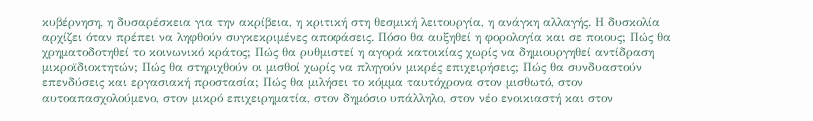κυβέρνηση, η δυσαρέσκεια για την ακρίβεια, η κριτική στη θεσμική λειτουργία, η ανάγκη αλλαγής. Η δυσκολία αρχίζει όταν πρέπει να ληφθούν συγκεκριμένες αποφάσεις. Πόσο θα αυξηθεί η φορολογία και σε ποιους; Πώς θα χρηματοδοτηθεί το κοινωνικό κράτος; Πώς θα ρυθμιστεί η αγορά κατοικίας χωρίς να δημιουργηθεί αντίδραση μικροϊδιοκτητών; Πώς θα στηριχθούν οι μισθοί χωρίς να πληγούν μικρές επιχειρήσεις; Πώς θα συνδυαστούν επενδύσεις και εργασιακή προστασία; Πώς θα μιλήσει το κόμμα ταυτόχρονα στον μισθωτό, στον αυτοαπασχολούμενο, στον μικρό επιχειρηματία, στον δημόσιο υπάλληλο, στον νέο ενοικιαστή και στον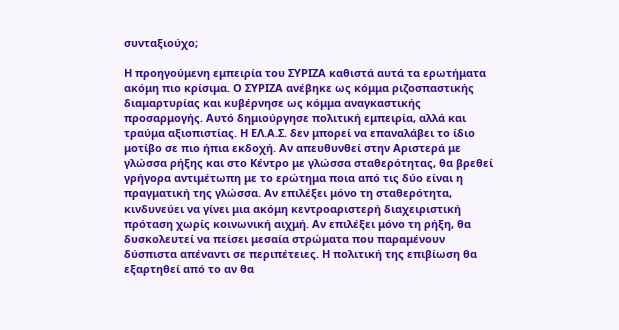συνταξιούχο;

Η προηγούμενη εμπειρία του ΣΥΡΙΖΑ καθιστά αυτά τα ερωτήματα ακόμη πιο κρίσιμα. Ο ΣΥΡΙΖΑ ανέβηκε ως κόμμα ριζοσπαστικής διαμαρτυρίας και κυβέρνησε ως κόμμα αναγκαστικής προσαρμογής. Αυτό δημιούργησε πολιτική εμπειρία, αλλά και τραύμα αξιοπιστίας. Η ΕΛ.Α.Σ. δεν μπορεί να επαναλάβει το ίδιο μοτίβο σε πιο ήπια εκδοχή. Αν απευθυνθεί στην Αριστερά με γλώσσα ρήξης και στο Κέντρο με γλώσσα σταθερότητας, θα βρεθεί γρήγορα αντιμέτωπη με το ερώτημα ποια από τις δύο είναι η πραγματική της γλώσσα. Αν επιλέξει μόνο τη σταθερότητα, κινδυνεύει να γίνει μια ακόμη κεντροαριστερή διαχειριστική πρόταση χωρίς κοινωνική αιχμή. Αν επιλέξει μόνο τη ρήξη, θα δυσκολευτεί να πείσει μεσαία στρώματα που παραμένουν δύσπιστα απέναντι σε περιπέτειες. Η πολιτική της επιβίωση θα εξαρτηθεί από το αν θα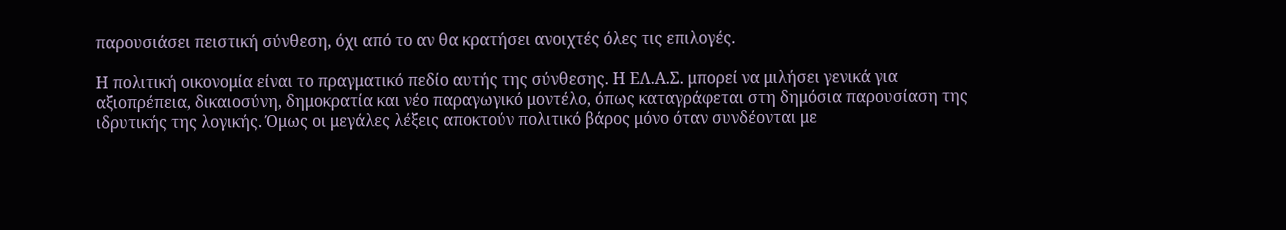παρουσιάσει πειστική σύνθεση, όχι από το αν θα κρατήσει ανοιχτές όλες τις επιλογές.

Η πολιτική οικονομία είναι το πραγματικό πεδίο αυτής της σύνθεσης. Η ΕΛ.Α.Σ. μπορεί να μιλήσει γενικά για αξιοπρέπεια, δικαιοσύνη, δημοκρατία και νέο παραγωγικό μοντέλο, όπως καταγράφεται στη δημόσια παρουσίαση της ιδρυτικής της λογικής. Όμως οι μεγάλες λέξεις αποκτούν πολιτικό βάρος μόνο όταν συνδέονται με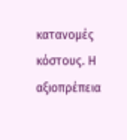κατανομές κόστους. Η αξιοπρέπεια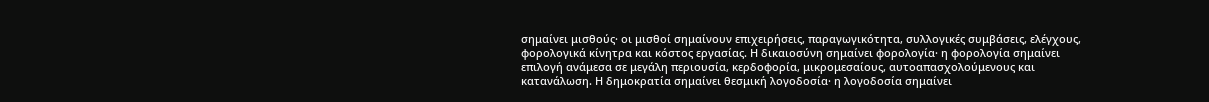σημαίνει μισθούς· οι μισθοί σημαίνουν επιχειρήσεις, παραγωγικότητα, συλλογικές συμβάσεις, ελέγχους, φορολογικά κίνητρα και κόστος εργασίας. Η δικαιοσύνη σημαίνει φορολογία· η φορολογία σημαίνει επιλογή ανάμεσα σε μεγάλη περιουσία, κερδοφορία, μικρομεσαίους, αυτοαπασχολούμενους και κατανάλωση. Η δημοκρατία σημαίνει θεσμική λογοδοσία· η λογοδοσία σημαίνει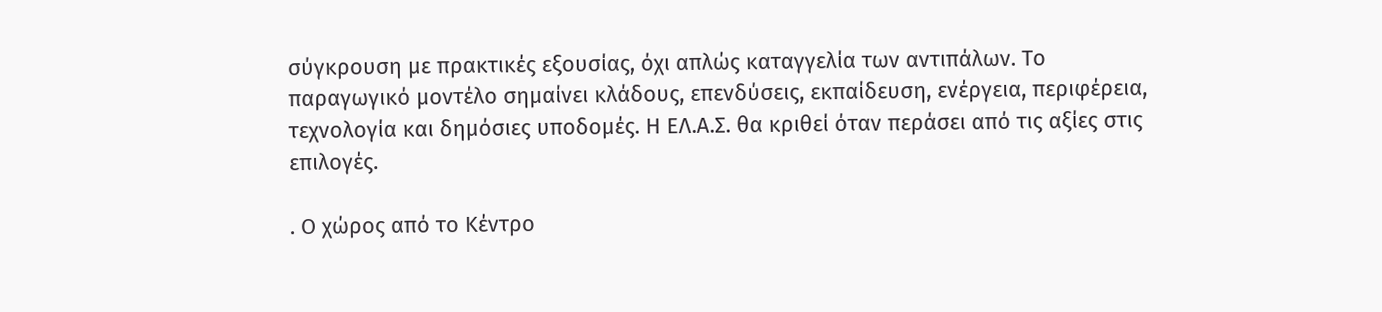σύγκρουση με πρακτικές εξουσίας, όχι απλώς καταγγελία των αντιπάλων. Το παραγωγικό μοντέλο σημαίνει κλάδους, επενδύσεις, εκπαίδευση, ενέργεια, περιφέρεια, τεχνολογία και δημόσιες υποδομές. Η ΕΛ.Α.Σ. θα κριθεί όταν περάσει από τις αξίες στις επιλογές.

. Ο χώρος από το Κέντρο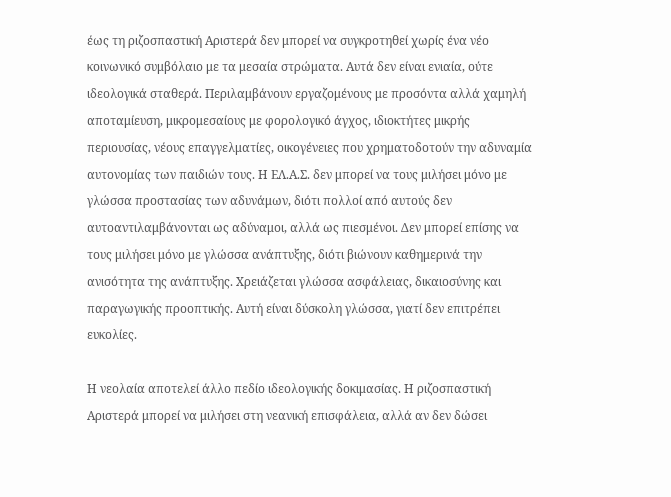έως τη ριζοσπαστική Αριστερά δεν μπορεί να συγκροτηθεί χωρίς ένα νέο κοινωνικό συμβόλαιο με τα μεσαία στρώματα. Αυτά δεν είναι ενιαία, ούτε ιδεολογικά σταθερά. Περιλαμβάνουν εργαζομένους με προσόντα αλλά χαμηλή αποταμίευση, μικρομεσαίους με φορολογικό άγχος, ιδιοκτήτες μικρής περιουσίας, νέους επαγγελματίες, οικογένειες που χρηματοδοτούν την αδυναμία αυτονομίας των παιδιών τους. Η ΕΛ.Α.Σ. δεν μπορεί να τους μιλήσει μόνο με γλώσσα προστασίας των αδυνάμων, διότι πολλοί από αυτούς δεν αυτοαντιλαμβάνονται ως αδύναμοι, αλλά ως πιεσμένοι. Δεν μπορεί επίσης να τους μιλήσει μόνο με γλώσσα ανάπτυξης, διότι βιώνουν καθημερινά την ανισότητα της ανάπτυξης. Χρειάζεται γλώσσα ασφάλειας, δικαιοσύνης και παραγωγικής προοπτικής. Αυτή είναι δύσκολη γλώσσα, γιατί δεν επιτρέπει ευκολίες.

Η νεολαία αποτελεί άλλο πεδίο ιδεολογικής δοκιμασίας. Η ριζοσπαστική Αριστερά μπορεί να μιλήσει στη νεανική επισφάλεια, αλλά αν δεν δώσει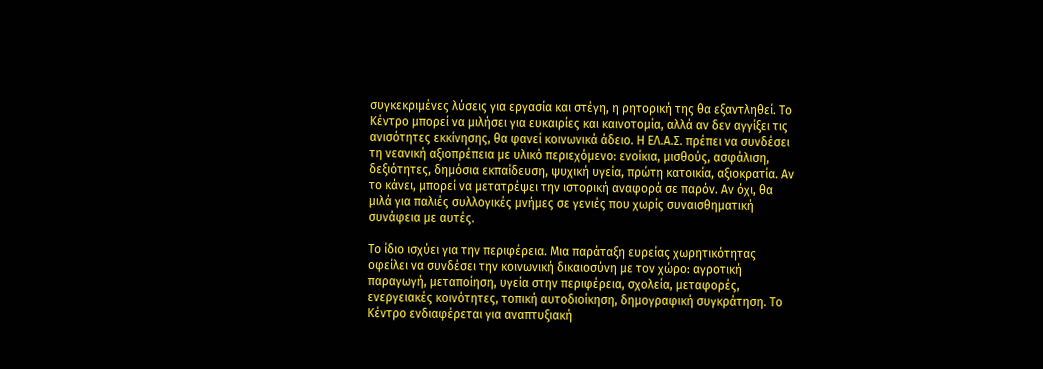συγκεκριμένες λύσεις για εργασία και στέγη, η ρητορική της θα εξαντληθεί. Το Κέντρο μπορεί να μιλήσει για ευκαιρίες και καινοτομία, αλλά αν δεν αγγίξει τις ανισότητες εκκίνησης, θα φανεί κοινωνικά άδειο. Η ΕΛ.Α.Σ. πρέπει να συνδέσει τη νεανική αξιοπρέπεια με υλικό περιεχόμενο: ενοίκια, μισθούς, ασφάλιση, δεξιότητες, δημόσια εκπαίδευση, ψυχική υγεία, πρώτη κατοικία, αξιοκρατία. Αν το κάνει, μπορεί να μετατρέψει την ιστορική αναφορά σε παρόν. Αν όχι, θα μιλά για παλιές συλλογικές μνήμες σε γενιές που χωρίς συναισθηματική συνάφεια με αυτές.

Το ίδιο ισχύει για την περιφέρεια. Μια παράταξη ευρείας χωρητικότητας οφείλει να συνδέσει την κοινωνική δικαιοσύνη με τον χώρο: αγροτική παραγωγή, μεταποίηση, υγεία στην περιφέρεια, σχολεία, μεταφορές, ενεργειακές κοινότητες, τοπική αυτοδιοίκηση, δημογραφική συγκράτηση. Το Κέντρο ενδιαφέρεται για αναπτυξιακή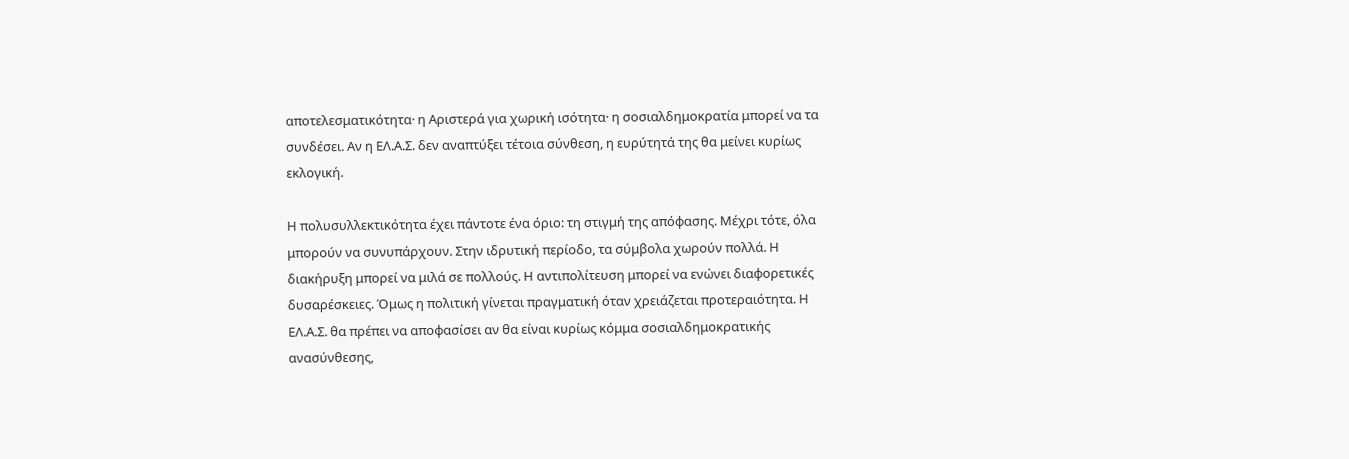αποτελεσματικότητα· η Αριστερά για χωρική ισότητα· η σοσιαλδημοκρατία μπορεί να τα συνδέσει. Αν η ΕΛ.Α.Σ. δεν αναπτύξει τέτοια σύνθεση, η ευρύτητά της θα μείνει κυρίως εκλογική.

Η πολυσυλλεκτικότητα έχει πάντοτε ένα όριο: τη στιγμή της απόφασης. Μέχρι τότε, όλα μπορούν να συνυπάρχουν. Στην ιδρυτική περίοδο, τα σύμβολα χωρούν πολλά. Η διακήρυξη μπορεί να μιλά σε πολλούς. Η αντιπολίτευση μπορεί να ενώνει διαφορετικές δυσαρέσκειες. Όμως η πολιτική γίνεται πραγματική όταν χρειάζεται προτεραιότητα. Η ΕΛ.Α.Σ. θα πρέπει να αποφασίσει αν θα είναι κυρίως κόμμα σοσιαλδημοκρατικής ανασύνθεσης,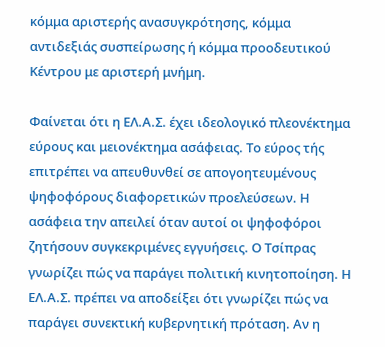κόμμα αριστερής ανασυγκρότησης, κόμμα αντιδεξιάς συσπείρωσης ή κόμμα προοδευτικού Κέντρου με αριστερή μνήμη.

Φαίνεται ότι η ΕΛ.Α.Σ. έχει ιδεολογικό πλεονέκτημα εύρους και μειονέκτημα ασάφειας. Το εύρος τής επιτρέπει να απευθυνθεί σε απογοητευμένους ψηφοφόρους διαφορετικών προελεύσεων. Η ασάφεια την απειλεί όταν αυτοί οι ψηφοφόροι ζητήσουν συγκεκριμένες εγγυήσεις. Ο Τσίπρας γνωρίζει πώς να παράγει πολιτική κινητοποίηση. Η ΕΛ.Α.Σ. πρέπει να αποδείξει ότι γνωρίζει πώς να παράγει συνεκτική κυβερνητική πρόταση. Αν η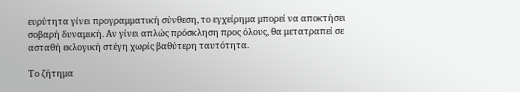ευρύτητα γίνει προγραμματική σύνθεση, το εγχείρημα μπορεί να αποκτήσει σοβαρή δυναμική. Αν γίνει απλώς πρόσκληση προς όλους, θα μετατραπεί σε ασταθή εκλογική στέγη χωρίς βαθύτερη ταυτότητα.

Το ζήτημα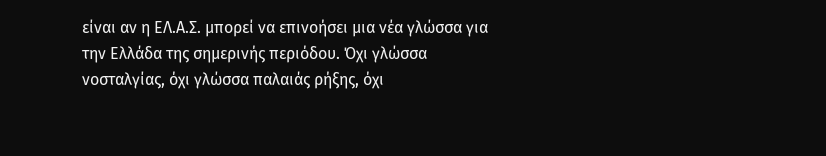είναι αν η ΕΛ.Α.Σ. μπορεί να επινοήσει μια νέα γλώσσα για την Ελλάδα της σημερινής περιόδου. Όχι γλώσσα νοσταλγίας, όχι γλώσσα παλαιάς ρήξης, όχι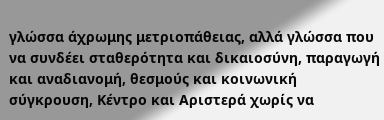γλώσσα άχρωμης μετριοπάθειας, αλλά γλώσσα που να συνδέει σταθερότητα και δικαιοσύνη, παραγωγή και αναδιανομή, θεσμούς και κοινωνική σύγκρουση, Κέντρο και Αριστερά χωρίς να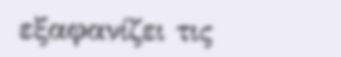εξαφανίζει τις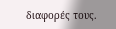διαφορές τους.